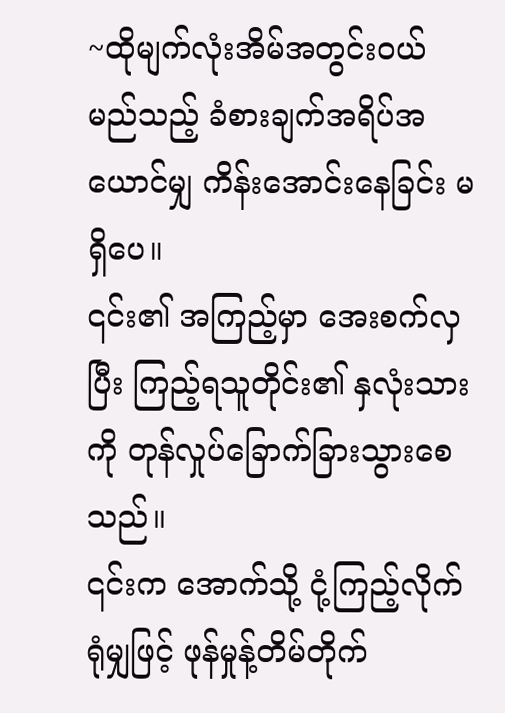~ထိုမျက်လုံးအိမ်အတွင်းဝယ် မည်သည့် ခံစားချက်အရိပ်အယောင်မျှ ကိန်းအောင်းနေခြင်း မရှိပေ။
၎င်း၏ အကြည့်မှာ အေးစက်လှပြီး ကြည့်ရသူတိုင်း၏ နှလုံးသားကို တုန်လှုပ်ခြောက်ခြားသွားစေသည်။
၎င်းက အောက်သို့ ငုံ့ကြည့်လိုက်ရုံမျှဖြင့် ဖုန်မှုန့်တိမ်တိုက်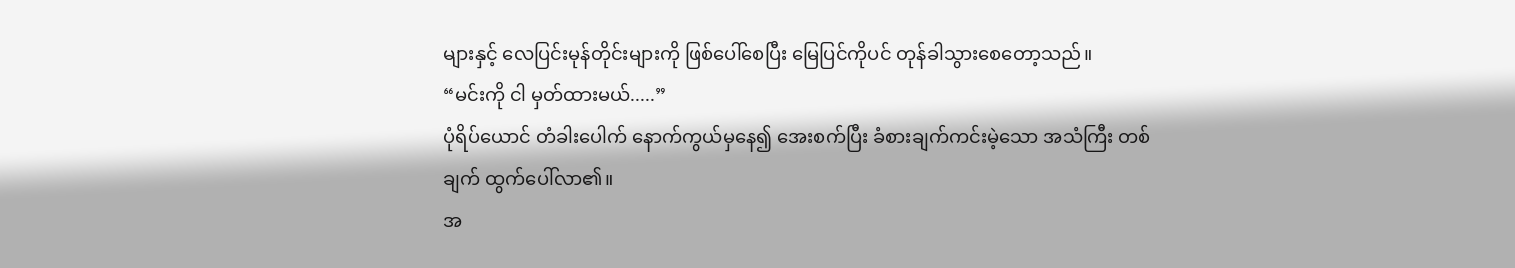များနှင့် လေပြင်းမုန်တိုင်းများကို ဖြစ်ပေါ်စေပြီး မြေပြင်ကိုပင် တုန်ခါသွားစေတော့သည်။
“မင်းကို ငါ မှတ်ထားမယ်.....”
ပုံရိပ်ယောင် တံခါးပေါက် နောက်ကွယ်မှနေ၍ အေးစက်ပြီး ခံစားချက်ကင်းမဲ့သော အသံကြီး တစ်ချက် ထွက်ပေါ်လာ၏။
အ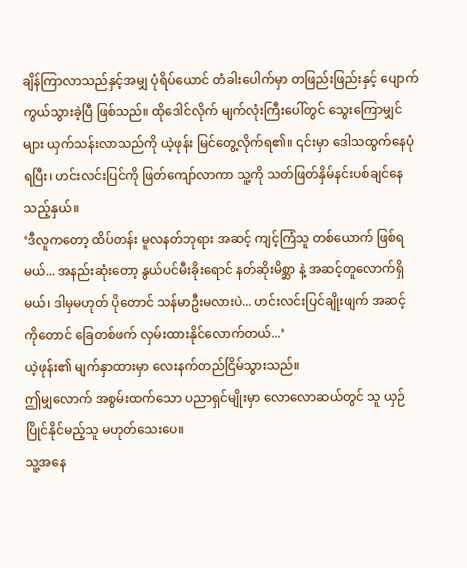ချိန်ကြာလာသည်နှင့်အမျှ ပုံရိပ်ယောင် တံခါးပေါက်မှာ တဖြည်းဖြည်းနှင့် ပျောက်ကွယ်သွားခဲ့ပြီ ဖြစ်သည်။ ထိုဒေါင်လိုက် မျက်လုံးကြီးပေါ်တွင် သွေးကြောမျှင်များ ယှက်သန်းလာသည်ကို ယဲ့ဖုန်း မြင်တွေ့လိုက်ရ၏။ ၎င်းမှာ ဒေါသထွက်နေပုံရပြီး၊ ဟင်းလင်းပြင်ကို ဖြတ်ကျော်လာကာ သူ့ကို သတ်ဖြတ်နှိမ်နင်းပစ်ချင်နေသည့်နှယ်။
‘ဒီလူကတော့ ထိပ်တန်း မူလနတ်ဘုရား အဆင့် ကျင့်ကြံသူ တစ်ယောက် ဖြစ်ရမယ်... အနည်းဆုံးတော့ နွယ်ပင်မီးခိုးရောင် နတ်ဆိုးမိစ္ဆာ နဲ့ အဆင့်တူလောက်ရှိမယ်၊ ဒါမှမဟုတ် ပိုတောင် သန်မာဦးမလားပဲ... ဟင်းလင်းပြင်ချိုးဖျက် အဆင့် ကိုတောင် ခြေတစ်ဖက် လှမ်းထားနိုင်လောက်တယ်...’
ယဲ့ဖုန်း၏ မျက်နှာထားမှာ လေးနက်တည်ငြိမ်သွားသည်။
ဤမျှလောက် အစွမ်းထက်သော ပညာရှင်မျိုးမှာ လောလောဆယ်တွင် သူ ယှဉ်ပြိုင်နိုင်မည့်သူ မဟုတ်သေးပေ။
သူ့အနေ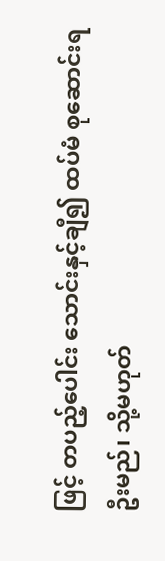ဖြင့် တပည့်ပေါင်း သောင်းနှင့်ချီ၍ ထပ်မံ စုဆောင်းရဦးမည်၊ သို့မဟုတ်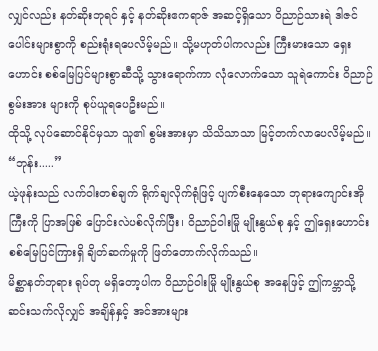လျှင်လည်း နတ်ဆိုးဘုရင် နှင့် နတ်ဆိုးဧကရာဇ် အဆင့်ရှိသော ဝိညာဉ်သားရဲ ဒါဇင်ပေါင်းများစွာကို စည်းရုံးရပေလိမ့်မည်။ သို့မဟုတ်ပါကလည်း ကြီးမားသော ရှေးဟောင်း စစ်မြေပြင်များစွာဆီသို့ သွားရောက်ကာ လုံလောက်သော သူရဲကောင်း ဝိညာဉ်စွမ်းအား များကို စုပ်ယူရပေဦးမည်။
ထိုသို့ လုပ်ဆောင်နိုင်မှသာ သူ၏ စွမ်းအားမှာ သိသိသာသာ မြင့်တက်လာပေလိမ့်မည်။
“ဘုန်း.....”
ယဲ့ဖုန်းသည် လက်ဝါးတစ်ချက် ရိုက်ချလိုက်ရုံဖြင့် ပျက်စီးနေသော ဘုရားကျောင်းအိုကြီးကို ပြာအဖြစ် ပြောင်းလဲပစ်လိုက်ပြီး၊ ဝိညာဉ်ဝါးမြို မျိုးနွယ်စု နှင့် ဤရှေးဟောင်း စစ်မြေပြင်ကြားရှိ ချိတ်ဆက်မှုကို ဖြတ်တောက်လိုက်သည်။
မိစ္ဆာနတ်ဘုရား ရုပ်တု မရှိတော့ပါက ဝိညာဉ်ဝါးမြို မျိုးနွယ်စု အနေဖြင့် ဤကမ္ဘာသို့ ဆင်းသက်လိုလျှင် အချိန်နှင့် အင်အားများ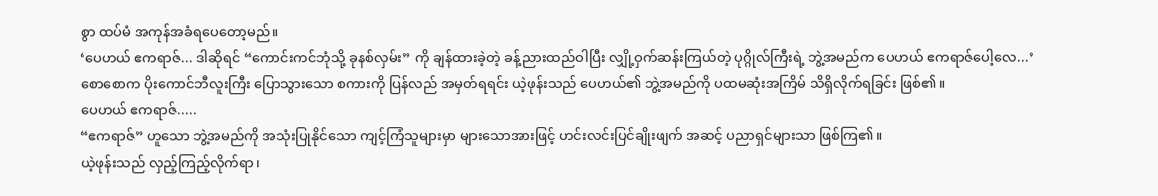စွာ ထပ်မံ အကုန်အခံရပေတော့မည်။
‘ပေဟယ် ဧကရာဇ်... ဒါဆိုရင် “ကောင်းကင်ဘုံသို့ ခုနစ်လှမ်း” ကို ချန်ထားခဲ့တဲ့ ခန့်ညားထည်ဝါပြီး လျှို့ဝှက်ဆန်းကြယ်တဲ့ ပုဂ္ဂိုလ်ကြီးရဲ့ ဘွဲ့အမည်က ပေဟယ် ဧကရာဇ်ပေါ့လေ...’
စောစောက ပိုးကောင်ဘီလူးကြီး ပြောသွားသော စကားကို ပြန်လည် အမှတ်ရရင်း ယဲ့ဖုန်းသည် ပေဟယ်၏ ဘွဲ့အမည်ကို ပထမဆုံးအကြိမ် သိရှိလိုက်ရခြင်း ဖြစ်၏။
ပေဟယ် ဧကရာဇ်.....
“ဧကရာဇ်” ဟူသော ဘွဲ့အမည်ကို အသုံးပြုနိုင်သော ကျင့်ကြံသူများမှာ များသောအားဖြင့် ဟင်းလင်းပြင်ချိုးဖျက် အဆင့် ပညာရှင်များသာ ဖြစ်ကြ၏။
ယဲ့ဖုန်းသည် လှည့်ကြည့်လိုက်ရာ၊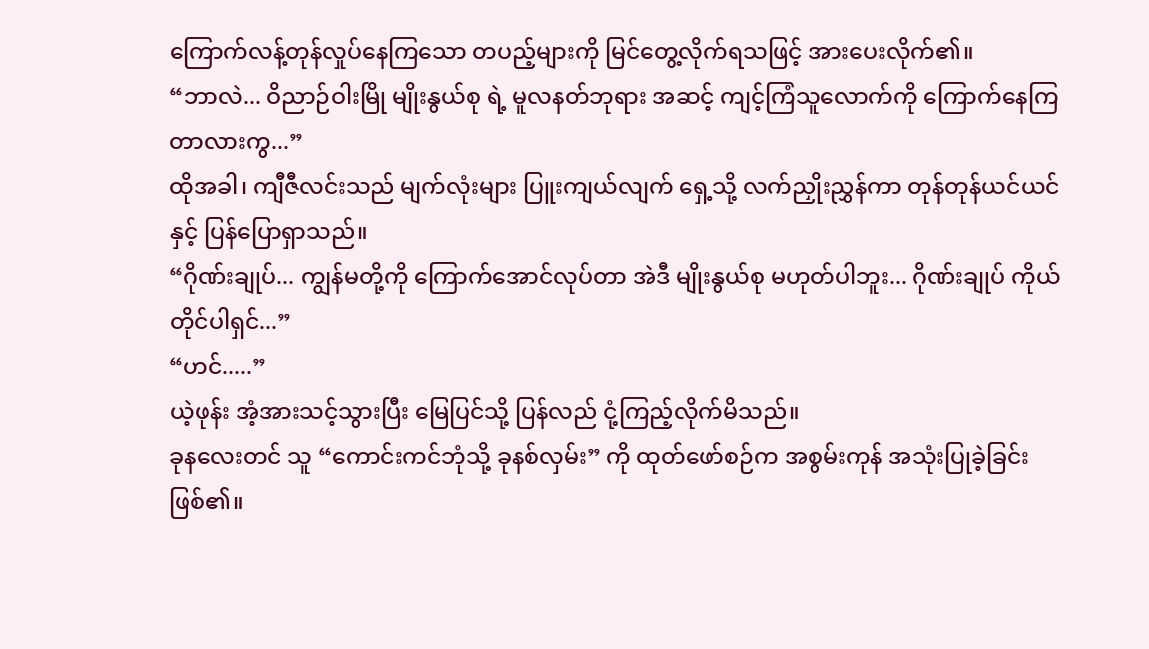ကြောက်လန့်တုန်လှုပ်နေကြသော တပည့်များကို မြင်တွေ့လိုက်ရသဖြင့် အားပေးလိုက်၏။
“ဘာလဲ... ဝိညာဉ်ဝါးမြို မျိုးနွယ်စု ရဲ့ မူလနတ်ဘုရား အဆင့် ကျင့်ကြံသူလောက်ကို ကြောက်နေကြတာလားကွ...”
ထိုအခါ၊ ကျီဇီလင်းသည် မျက်လုံးများ ပြူးကျယ်လျက် ရှေ့သို့ လက်ညှိုးညွှန်ကာ တုန်တုန်ယင်ယင်နှင့် ပြန်ပြောရှာသည်။
“ဂိုဏ်းချုပ်... ကျွန်မတို့ကို ကြောက်အောင်လုပ်တာ အဲဒီ မျိုးနွယ်စု မဟုတ်ပါဘူး... ဂိုဏ်းချုပ် ကိုယ်တိုင်ပါရှင်...”
“ဟင်.....”
ယဲ့ဖုန်း အံ့အားသင့်သွားပြီး မြေပြင်သို့ ပြန်လည် ငုံ့ကြည့်လိုက်မိသည်။
ခုနလေးတင် သူ “ကောင်းကင်ဘုံသို့ ခုနစ်လှမ်း” ကို ထုတ်ဖော်စဉ်က အစွမ်းကုန် အသုံးပြုခဲ့ခြင်း ဖြစ်၏။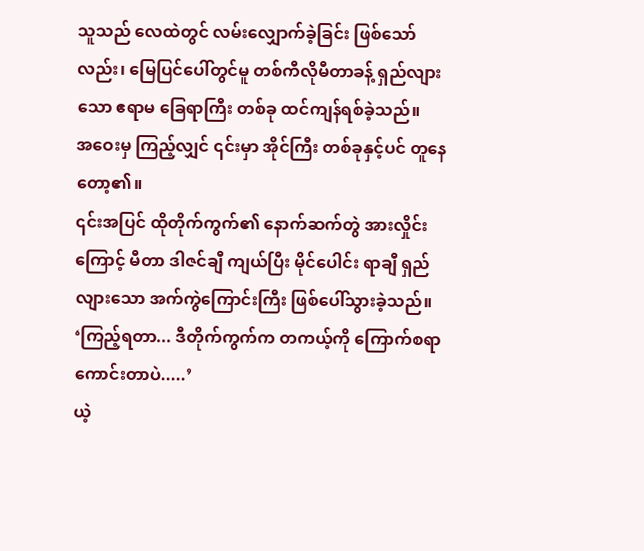သူသည် လေထဲတွင် လမ်းလျှောက်ခဲ့ခြင်း ဖြစ်သော်လည်း၊ မြေပြင်ပေါ်တွင်မူ တစ်ကီလိုမီတာခန့် ရှည်လျားသော ဧရာမ ခြေရာကြီး တစ်ခု ထင်ကျန်ရစ်ခဲ့သည်။
အဝေးမှ ကြည့်လျှင် ၎င်းမှာ အိုင်ကြီး တစ်ခုနှင့်ပင် တူနေတော့၏။
၎င်းအပြင် ထိုတိုက်ကွက်၏ နောက်ဆက်တွဲ အားလှိုင်းကြောင့် မီတာ ဒါဇင်ချီ ကျယ်ပြီး မိုင်ပေါင်း ရာချီ ရှည်လျားသော အက်ကွဲကြောင်းကြီး ဖြစ်ပေါ်သွားခဲ့သည်။
‘ကြည့်ရတာ... ဒီတိုက်ကွက်က တကယ့်ကို ကြောက်စရာ ကောင်းတာပဲ.....’
ယဲ့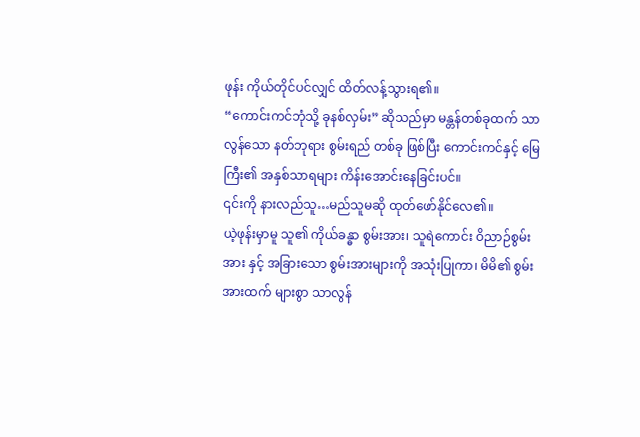ဖုန်း ကိုယ်တိုင်ပင်လျှင် ထိတ်လန့်သွားရ၏။
“ကောင်းကင်ဘုံသို့ ခုနစ်လှမ်း” ဆိုသည်မှာ မန္တန်တစ်ခုထက် သာလွန်သော နတ်ဘုရား စွမ်းရည် တစ်ခု ဖြစ်ပြီး ကောင်းကင်နှင့် မြေကြီး၏ အနှစ်သာရများ ကိန်းအောင်းနေခြင်းပင်။
၎င်းကို နားလည်သူ…မည်သူမဆို ထုတ်ဖော်နိုင်လေ၏။
ယဲ့ဖုန်းမှာမူ သူ၏ ကိုယ်ခန္ဓာ စွမ်းအား၊ သူရဲကောင်း ဝိညာဉ်စွမ်းအား နှင့် အခြားသော စွမ်းအားများကို အသုံးပြုကာ၊ မိမိ၏ စွမ်းအားထက် များစွာ သာလွန်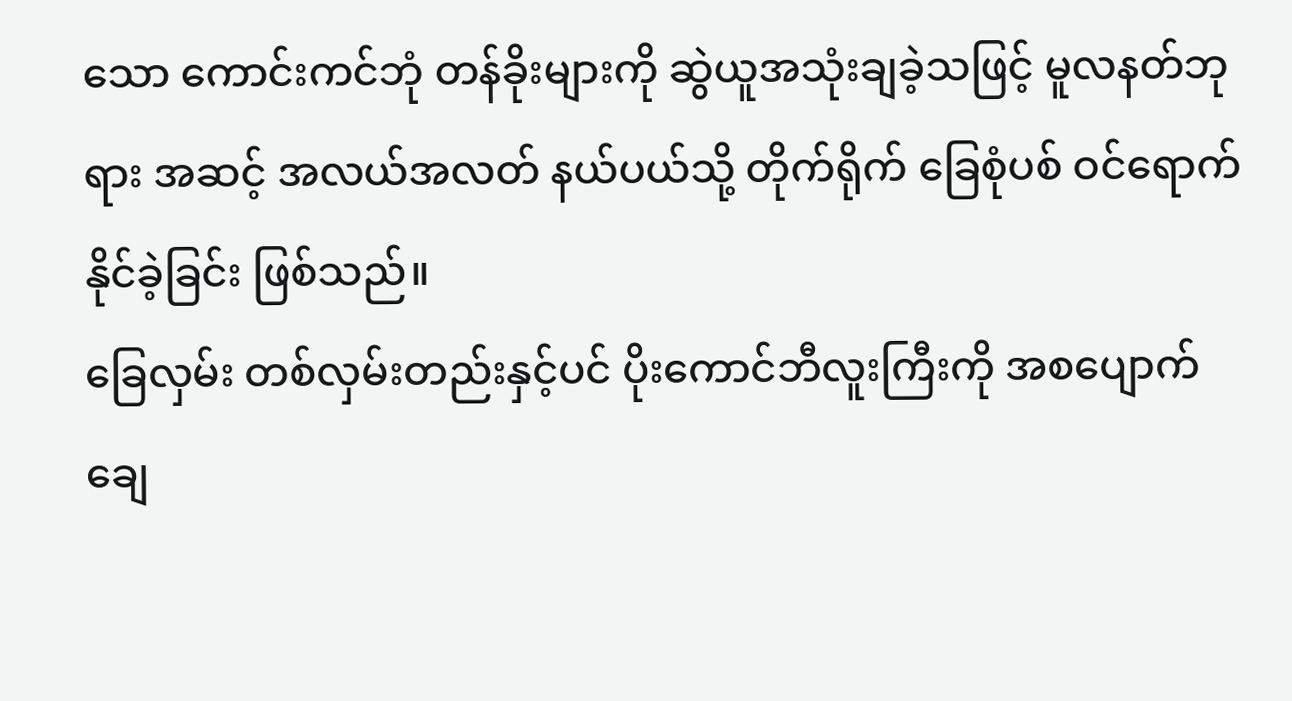သော ကောင်းကင်ဘုံ တန်ခိုးများကို ဆွဲယူအသုံးချခဲ့သဖြင့် မူလနတ်ဘုရား အဆင့် အလယ်အလတ် နယ်ပယ်သို့ တိုက်ရိုက် ခြေစုံပစ် ဝင်ရောက်နိုင်ခဲ့ခြင်း ဖြစ်သည်။
ခြေလှမ်း တစ်လှမ်းတည်းနှင့်ပင် ပိုးကောင်ဘီလူးကြီးကို အစပျောက် ချေ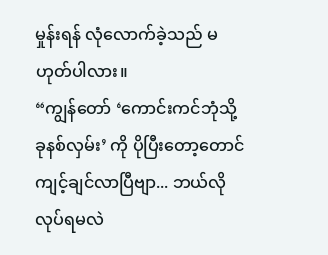မှုန်းရန် လုံလောက်ခဲ့သည် မဟုတ်ပါလား။
“ကျွန်တော် ‘ကောင်းကင်ဘုံသို့ ခုနစ်လှမ်း’ ကို ပိုပြီးတော့တောင် ကျင့်ချင်လာပြီဗျာ... ဘယ်လို လုပ်ရမလဲ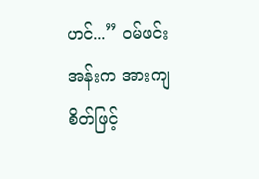ဟင်...” ဝမ်ဖင်းအန်းက အားကျစိတ်ဖြင့်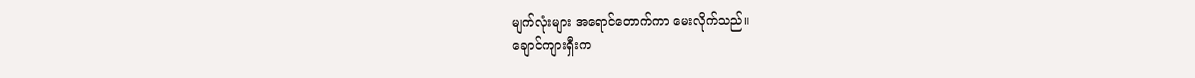မျက်လုံးများ အရောင်တောက်ကာ မေးလိုက်သည်။
ချောင်ကျားရှီးက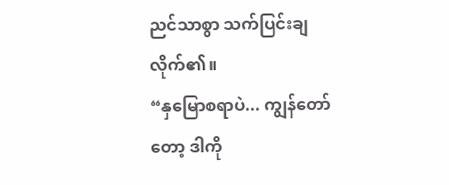ညင်သာစွာ သက်ပြင်းချလိုက်၏။
“နှမြောစရာပဲ... ကျွန်တော်တော့ ဒါကို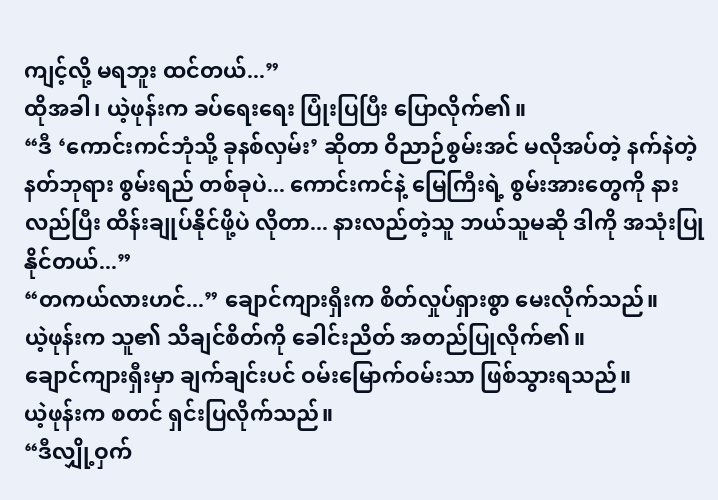ကျင့်လို့ မရဘူး ထင်တယ်...”
ထိုအခါ၊ ယဲ့ဖုန်းက ခပ်ရေးရေး ပြုံးပြပြီး ပြောလိုက်၏။
“ဒီ ‘ကောင်းကင်ဘုံသို့ ခုနစ်လှမ်း’ ဆိုတာ ဝိညာဉ်စွမ်းအင် မလိုအပ်တဲ့ နက်နဲတဲ့ နတ်ဘုရား စွမ်းရည် တစ်ခုပဲ... ကောင်းကင်နဲ့ မြေကြီးရဲ့ စွမ်းအားတွေကို နားလည်ပြီး ထိန်းချုပ်နိုင်ဖို့ပဲ လိုတာ... နားလည်တဲ့သူ ဘယ်သူမဆို ဒါကို အသုံးပြုနိုင်တယ်...”
“တကယ်လားဟင်...” ချောင်ကျားရှီးက စိတ်လှုပ်ရှားစွာ မေးလိုက်သည်။
ယဲ့ဖုန်းက သူ၏ သိချင်စိတ်ကို ခေါင်းညိတ် အတည်ပြုလိုက်၏။
ချောင်ကျားရှီးမှာ ချက်ချင်းပင် ဝမ်းမြောက်ဝမ်းသာ ဖြစ်သွားရသည်။
ယဲ့ဖုန်းက စတင် ရှင်းပြလိုက်သည်။
“ဒီလျှို့ဝှက်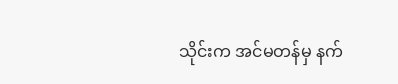သိုင်းက အင်မတန်မှ နက်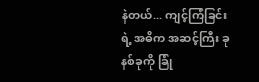နဲတယ်... ကျင့်ကြံခြင်းရဲ့ အဓိက အဆင့်ကြီး ခုနစ်ခုကို ခြုံ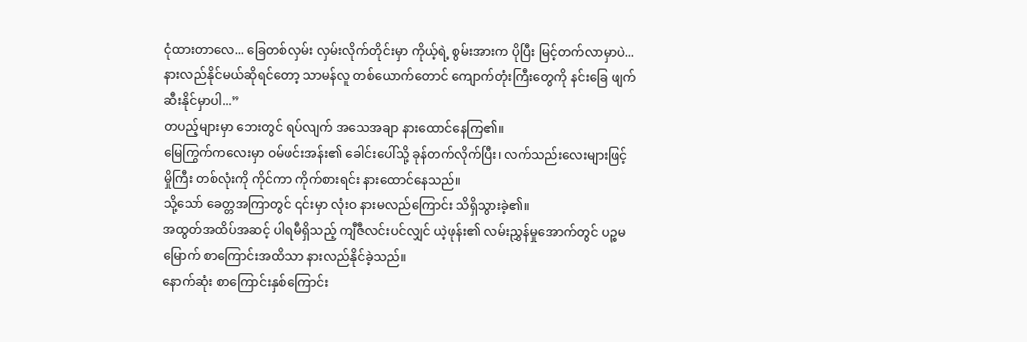ငုံထားတာလေ... ခြေတစ်လှမ်း လှမ်းလိုက်တိုင်းမှာ ကိုယ့်ရဲ့ စွမ်းအားက ပိုပြီး မြင့်တက်လာမှာပဲ... နားလည်နိုင်မယ်ဆိုရင်တော့ သာမန်လူ တစ်ယောက်တောင် ကျောက်တုံးကြီးတွေကို နင်းခြေ ဖျက်ဆီးနိုင်မှာပါ...”
တပည့်များမှာ ဘေးတွင် ရပ်လျက် အသေအချာ နားထောင်နေကြ၏။
မြေကြွက်ကလေးမှာ ဝမ်ဖင်းအန်း၏ ခေါင်းပေါ်သို့ ခုန်တက်လိုက်ပြီး၊ လက်သည်းလေးများဖြင့် မှိုကြီး တစ်လုံးကို ကိုင်ကာ ကိုက်စားရင်း နားထောင်နေသည်။
သို့သော် ခေတ္တအကြာတွင် ၎င်းမှာ လုံးဝ နားမလည်ကြောင်း သိရှိသွားခဲ့၏။
အထွတ်အထိပ်အဆင့် ပါရမီရှိသည့် ကျီဇီလင်းပင်လျှင် ယဲ့ဖုန်း၏ လမ်းညွှန်မှုအောက်တွင် ပဉ္စမမြောက် စာကြောင်းအထိသာ နားလည်နိုင်ခဲ့သည်။
နောက်ဆုံး စာကြောင်းနှစ်ကြောင်း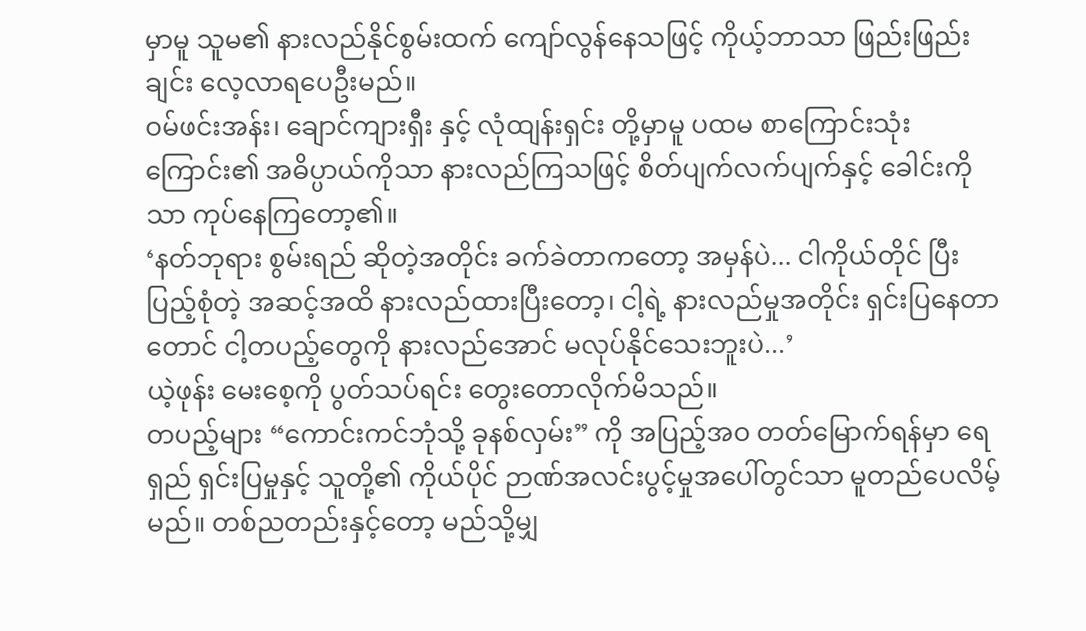မှာမူ သူမ၏ နားလည်နိုင်စွမ်းထက် ကျော်လွန်နေသဖြင့် ကိုယ့်ဘာသာ ဖြည်းဖြည်းချင်း လေ့လာရပေဦးမည်။
ဝမ်ဖင်းအန်း၊ ချောင်ကျားရှီး နှင့် လုံထျန်းရှင်း တို့မှာမူ ပထမ စာကြောင်းသုံးကြောင်း၏ အဓိပ္ပာယ်ကိုသာ နားလည်ကြသဖြင့် စိတ်ပျက်လက်ပျက်နှင့် ခေါင်းကိုသာ ကုပ်နေကြတော့၏။
‘နတ်ဘုရား စွမ်းရည် ဆိုတဲ့အတိုင်း ခက်ခဲတာကတော့ အမှန်ပဲ... ငါကိုယ်တိုင် ပြီးပြည့်စုံတဲ့ အဆင့်အထိ နားလည်ထားပြီးတော့၊ ငါ့ရဲ့ နားလည်မှုအတိုင်း ရှင်းပြနေတာတောင် ငါ့တပည့်တွေကို နားလည်အောင် မလုပ်နိုင်သေးဘူးပဲ...’
ယဲ့ဖုန်း မေးစေ့ကို ပွတ်သပ်ရင်း တွေးတောလိုက်မိသည်။
တပည့်များ “ကောင်းကင်ဘုံသို့ ခုနစ်လှမ်း” ကို အပြည့်အဝ တတ်မြောက်ရန်မှာ ရေရှည် ရှင်းပြမှုနှင့် သူတို့၏ ကိုယ်ပိုင် ဉာဏ်အလင်းပွင့်မှုအပေါ်တွင်သာ မူတည်ပေလိမ့်မည်။ တစ်ညတည်းနှင့်တော့ မည်သို့မျှ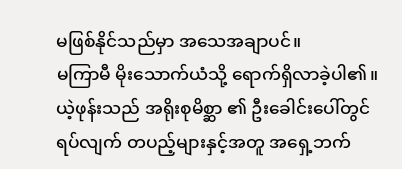မဖြစ်နိုင်သည်မှာ အသေအချာပင်။
မကြာမီ မိုးသောက်ယံသို့ ရောက်ရှိလာခဲ့ပါ၏။
ယဲ့ဖုန်းသည် အရိုးစုမိစ္ဆာ ၏ ဦးခေါင်းပေါ်တွင် ရပ်လျက် တပည့်များနှင့်အတူ အရှေ့ဘက်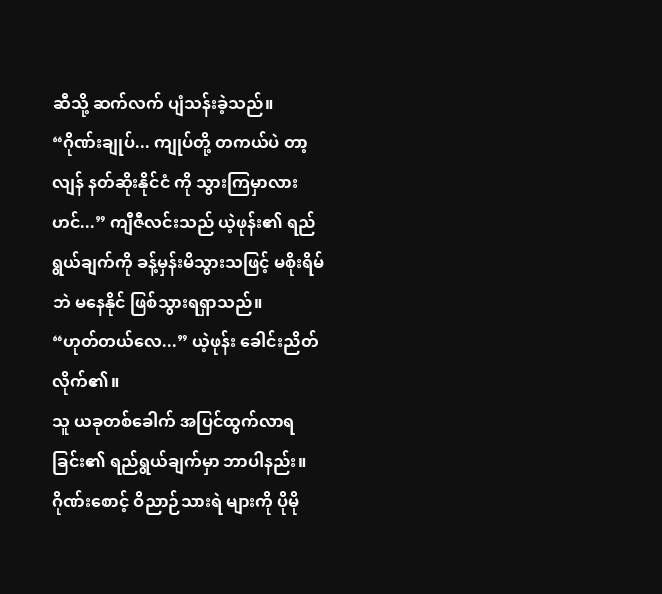ဆီသို့ ဆက်လက် ပျံသန်းခဲ့သည်။
“ဂိုဏ်းချုပ်... ကျုပ်တို့ တကယ်ပဲ တာ့လျန် နတ်ဆိုးနိုင်ငံ ကို သွားကြမှာလားဟင်...” ကျီဇီလင်းသည် ယဲ့ဖုန်း၏ ရည်ရွယ်ချက်ကို ခန့်မှန်းမိသွားသဖြင့် မစိုးရိမ်ဘဲ မနေနိုင် ဖြစ်သွားရရှာသည်။
“ဟုတ်တယ်လေ...” ယဲ့ဖုန်း ခေါင်းညိတ်လိုက်၏။
သူ ယခုတစ်ခေါက် အပြင်ထွက်လာရခြင်း၏ ရည်ရွယ်ချက်မှာ ဘာပါနည်း။
ဂိုဏ်းစောင့် ဝိညာဉ်သားရဲ များကို ပိုမို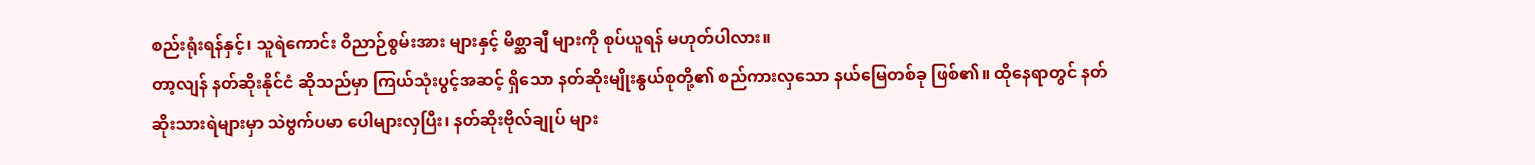စည်းရုံးရန်နှင့်၊ သူရဲကောင်း ဝိညာဉ်စွမ်းအား များနှင့် မိစ္ဆာချီ များကို စုပ်ယူရန် မဟုတ်ပါလား။
တာ့လျန် နတ်ဆိုးနိုင်ငံ ဆိုသည်မှာ ကြယ်သုံးပွင့်အဆင့် ရှိသော နတ်ဆိုးမျိုးနွယ်စုတို့၏ စည်ကားလှသော နယ်မြေတစ်ခု ဖြစ်၏။ ထိုနေရာတွင် နတ်ဆိုးသားရဲများမှာ သဲဗွက်ပမာ ပေါများလှပြီး၊ နတ်ဆိုးဗိုလ်ချုပ် များ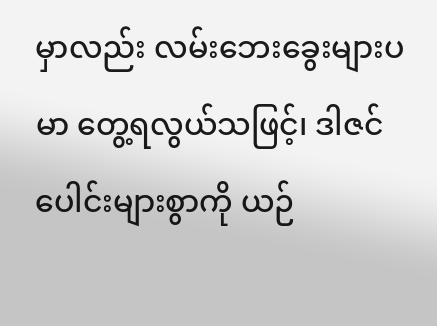မှာလည်း လမ်းဘေးခွေးများပမာ တွေ့ရလွယ်သဖြင့်၊ ဒါဇင်ပေါင်းများစွာကို ယဉ်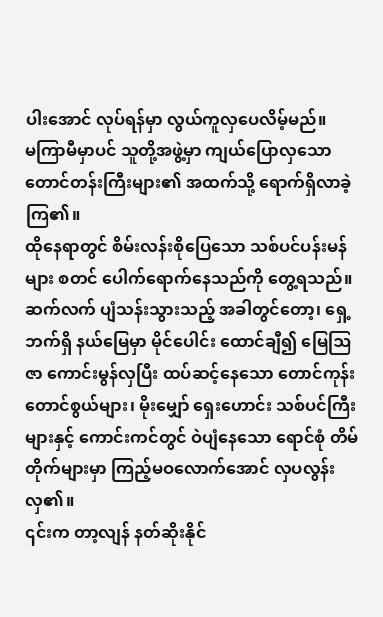ပါးအောင် လုပ်ရန်မှာ လွယ်ကူလှပေလိမ့်မည်။
မကြာမီမှာပင် သူတို့အဖွဲ့မှာ ကျယ်ပြောလှသော တောင်တန်းကြီးများ၏ အထက်သို့ ရောက်ရှိလာခဲ့ကြ၏။
ထိုနေရာတွင် စိမ်းလန်းစိုပြေသော သစ်ပင်ပန်းမန်များ စတင် ပေါက်ရောက်နေသည်ကို တွေ့ရသည်။
ဆက်လက် ပျံသန်းသွားသည့် အခါတွင်တော့၊ ရှေ့ဘက်ရှိ နယ်မြေမှာ မိုင်ပေါင်း ထောင်ချီ၍ မြေဩဇာ ကောင်းမွန်လှပြီး ထပ်ဆင့်နေသော တောင်ကုန်း တောင်စွယ်များ၊ မိုးမျှော် ရှေးဟောင်း သစ်ပင်ကြီးများနှင့် ကောင်းကင်တွင် ဝဲပျံနေသော ရောင်စုံ တိမ်တိုက်များမှာ ကြည့်မဝလောက်အောင် လှပလွန်းလှ၏။
၎င်းက တာ့လျန် နတ်ဆိုးနိုင်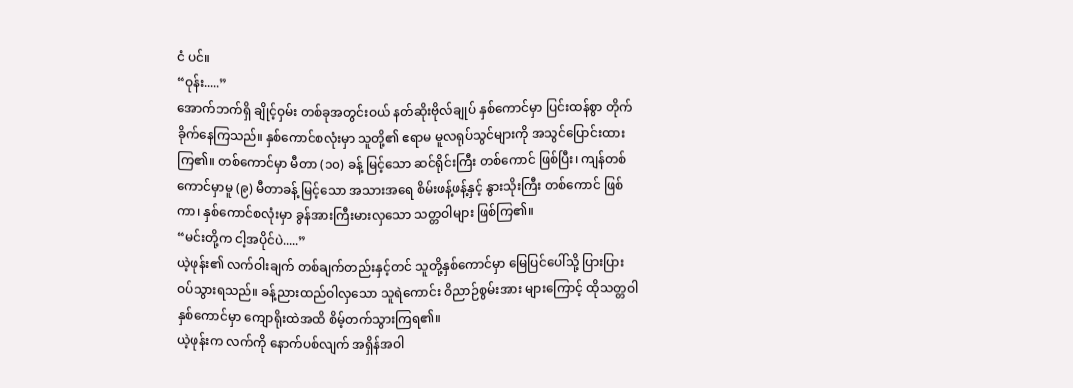ငံ ပင်။
“ဝုန်း.....”
အောက်ဘက်ရှိ ချိုင့်ဝှမ်း တစ်ခုအတွင်းဝယ် နတ်ဆိုးဗိုလ်ချုပ် နှစ်ကောင်မှာ ပြင်းထန်စွာ တိုက်ခိုက်နေကြသည်။ နှစ်ကောင်စလုံးမှာ သူတို့၏ ဧရာမ မူလရုပ်သွင်များကို အသွင်ပြောင်းထားကြ၏။ တစ်ကောင်မှာ မီတာ (၁၀) ခန့် မြင့်သော ဆင်ရိုင်းကြီး တစ်ကောင် ဖြစ်ပြီး၊ ကျန်တစ်ကောင်မှာမူ (၉) မီတာခန့် မြင့်သော အသားအရေ စိမ်းဖန့်ဖန့်နှင့် နွားသိုးကြီး တစ်ကောင် ဖြစ်ကာ၊ နှစ်ကောင်စလုံးမှာ ခွန်အားကြီးမားလှသော သတ္တဝါများ ဖြစ်ကြ၏။
“မင်းတို့က ငါ့အပိုင်ပဲ.....”
ယဲ့ဖုန်း၏ လက်ဝါးချက် တစ်ချက်တည်းနှင့်တင် သူတို့နှစ်ကောင်မှာ မြေပြင်ပေါ်သို့ ပြားပြားဝပ်သွားရသည်။ ခန့်ညားထည်ဝါလှသော သူရဲကောင်း ဝိညာဉ်စွမ်းအား များကြောင့် ထိုသတ္တဝါနှစ်ကောင်မှာ ကျောရိုးထဲအထိ စိမ့်တက်သွားကြရ၏။
ယဲ့ဖုန်းက လက်ကို နောက်ပစ်လျက် အရှိန်အဝါ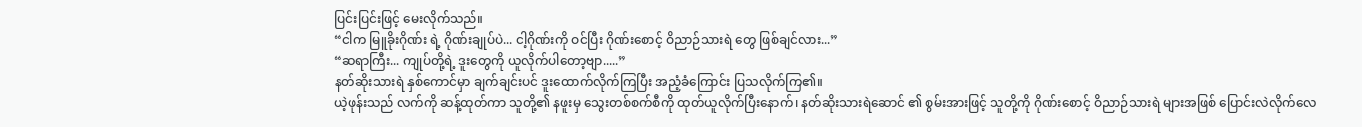ပြင်းပြင်းဖြင့် မေးလိုက်သည်။
“ငါက မြူခိုးဂိုဏ်း ရဲ့ ဂိုဏ်းချုပ်ပဲ... ငါ့ဂိုဏ်းကို ဝင်ပြီး ဂိုဏ်းစောင့် ဝိညာဉ်သားရဲ တွေ ဖြစ်ချင်လား...”
“ဆရာကြီး... ကျုပ်တို့ရဲ့ ဒူးတွေကို ယူလိုက်ပါတော့ဗျာ.....”
နတ်ဆိုးသားရဲ နှစ်ကောင်မှာ ချက်ချင်းပင် ဒူးထောက်လိုက်ကြပြီး အညံ့ခံကြောင်း ပြသလိုက်ကြ၏။
ယဲ့ဖုန်းသည် လက်ကို ဆန့်ထုတ်ကာ သူတို့၏ နဖူးမှ သွေးတစ်စက်စီကို ထုတ်ယူလိုက်ပြီးနောက်၊ နတ်ဆိုးသားရဲဆောင် ၏ စွမ်းအားဖြင့် သူတို့ကို ဂိုဏ်းစောင့် ဝိညာဉ်သားရဲ များအဖြစ် ပြောင်းလဲလိုက်လေ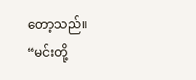တော့သည်။
“မင်းတို့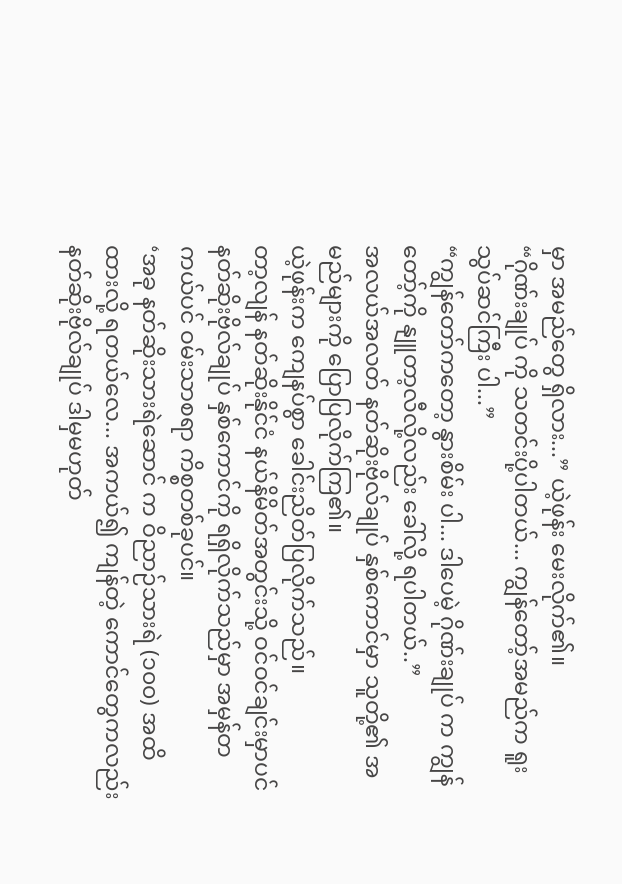မှာ အမည်တွေ ရှိလား...” ယဲ့ဖုန်း မေးလိုက်၏။
“ဂိုဏ်းချုပ် ကို သတင်းပို့ပါတယ်... ကျွန်တော့်အမည်က ရူးသွပ်ဆင်ကြီး ပါ...”
“ကျွန်တော်ကတော့ နွားစိမ်း ပါ... ဒါပေမဲ့ ဂိုဏ်းချုပ် က ကျွန်တော့်ကို နျူတာ့လီလို့လည်း ခေါ်လို့ ရပါတယ်..”
အလယ်အလတ် နတ်ဆိုးဗိုလ်ချုပ် နှစ်ကောင်မှာ သူတို့၏ အမည်များကို ပြောပြလိုက်ကြ၏။
ယဲ့ဖုန်းက ကျေနပ်စွာ ခေါင်းညိတ်ပြလိုက်သည်။
တာ့လျန် နတ်ဆိုးနိုင်ငံ နယ်နိမိတ်အတွင်းသို့ ဝင်ဝင်ချင်းမှာပင် နတ်ဆိုးဗိုလ်ချုပ် နှစ်ကောင်ကို ရရှိလိုက်သည်မှာ အမှန်တကယ်ပင် ဝမ်းသာစရာ ကိစ္စတစ်ခုပင်။
‘အခု နတ်ဆိုးသားရဲဆောင် က ဝိညာဉ်သားရဲ (၁၀၀) အထိ ထားလို့ ရတယ်လေ... အကယ်၍ ကျန်တဲ့ ကောင်တွေကလည်း နတ်ဆိုးဗိုလ်ချုပ် ဒါမှမဟုတ်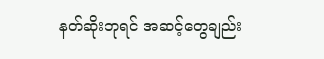နတ်ဆိုးဘုရင် အဆင့်တွေချည်း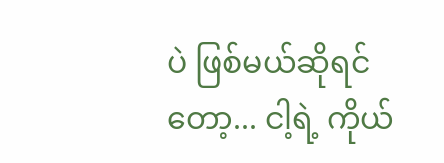ပဲ ဖြစ်မယ်ဆိုရင်တော့... ငါ့ရဲ့ ကိုယ်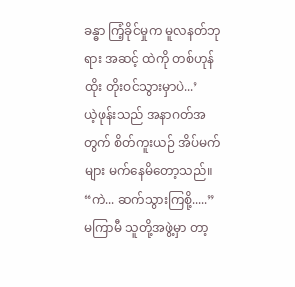ခန္ဓာ ကြံ့ခိုင်မှုက မူလနတ်ဘုရား အဆင့် ထဲကို တစ်ဟုန်ထိုး တိုးဝင်သွားမှာပဲ...’
ယဲ့ဖုန်းသည် အနာဂတ်အတွက် စိတ်ကူးယဉ် အိပ်မက်များ မက်နေမိတော့သည်။
“ကဲ... ဆက်သွားကြစို့.....”
မကြာမီ သူတို့အဖွဲ့မှာ တာ့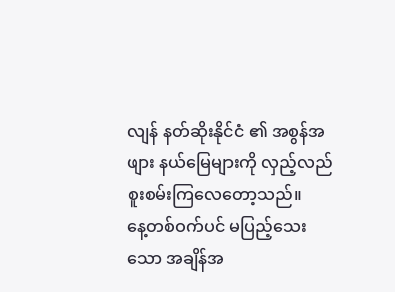လျန် နတ်ဆိုးနိုင်ငံ ၏ အစွန်အဖျား နယ်မြေများကို လှည့်လည် စူးစမ်းကြလေတော့သည်။
နေ့တစ်ဝက်ပင် မပြည့်သေးသော အချိန်အ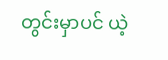တွင်းမှာပင် ယဲ့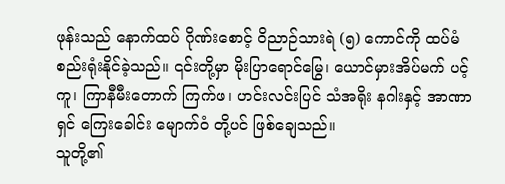ဖုန်းသည် နောက်ထပ် ဂိုဏ်းစောင့် ဝိညာဉ်သားရဲ (၅) ကောင်ကို ထပ်မံ စည်းရုံးနိုင်ခဲ့သည်။ ၎င်းတို့မှာ မိုးပြာရောင်မြွေ၊ ယောင်မှားအိပ်မက် ပင့်ကူ၊ ကြာနီမီးတောက် ကြက်ဖ၊ ဟင်းလင်းပြင် သံအရိုး နဂါးနှင့် အာဏာရှင် ကြေးခေါင်း မျောက်ဝံ တို့ပင် ဖြစ်ချေသည်။
သူတို့၏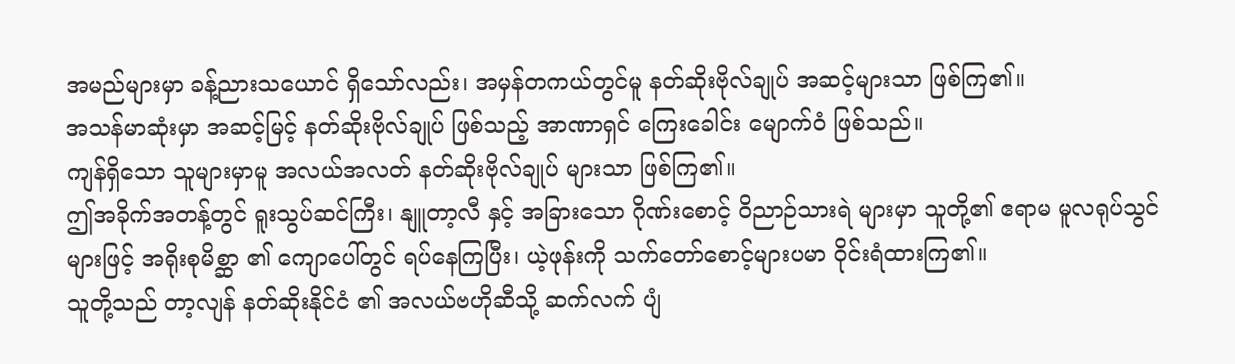အမည်များမှာ ခန့်ညားသယောင် ရှိသော်လည်း၊ အမှန်တကယ်တွင်မူ နတ်ဆိုးဗိုလ်ချုပ် အဆင့်များသာ ဖြစ်ကြ၏။
အသန်မာဆုံးမှာ အဆင့်မြင့် နတ်ဆိုးဗိုလ်ချုပ် ဖြစ်သည့် အာဏာရှင် ကြေးခေါင်း မျောက်ဝံ ဖြစ်သည်။
ကျန်ရှိသော သူများမှာမူ အလယ်အလတ် နတ်ဆိုးဗိုလ်ချုပ် များသာ ဖြစ်ကြ၏။
ဤအခိုက်အတန့်တွင် ရူးသွပ်ဆင်ကြီး၊ နျူတာ့လီ နှင့် အခြားသော ဂိုဏ်းစောင့် ဝိညာဉ်သားရဲ များမှာ သူတို့၏ ဧရာမ မူလရုပ်သွင်များဖြင့် အရိုးစုမိစ္ဆာ ၏ ကျောပေါ်တွင် ရပ်နေကြပြီး၊ ယဲ့ဖုန်းကို သက်တော်စောင့်များပမာ ဝိုင်းရံထားကြ၏။
သူတို့သည် တာ့လျန် နတ်ဆိုးနိုင်ငံ ၏ အလယ်ဗဟိုဆီသို့ ဆက်လက် ပျံ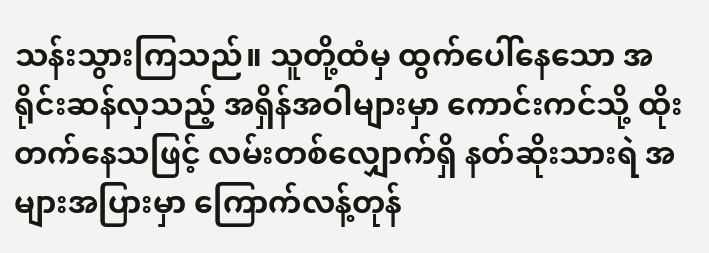သန်းသွားကြသည်။ သူတို့ထံမှ ထွက်ပေါ်နေသော အရိုင်းဆန်လှသည့် အရှိန်အဝါများမှာ ကောင်းကင်သို့ ထိုးတက်နေသဖြင့် လမ်းတစ်လျှောက်ရှိ နတ်ဆိုးသားရဲ အများအပြားမှာ ကြောက်လန့်တုန်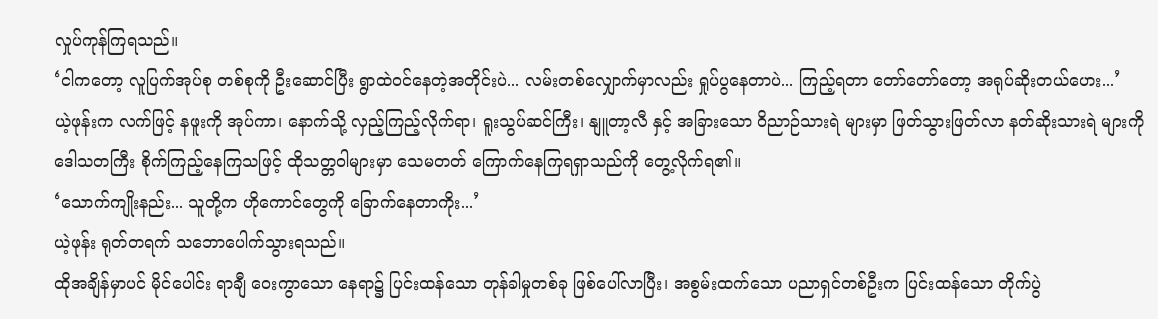လှုပ်ကုန်ကြရသည်။
‘ငါကတော့ လူပြက်အုပ်စု တစ်စုကို ဦးဆောင်ပြီး ရွာထဲဝင်နေတဲ့အတိုင်းပဲ... လမ်းတစ်လျှောက်မှာလည်း ရှုပ်ပွနေတာပဲ... ကြည့်ရတာ တော်တော်တော့ အရုပ်ဆိုးတယ်ဟေး...’
ယဲ့ဖုန်းက လက်ဖြင့် နဖူးကို အုပ်ကာ၊ နောက်သို့ လှည့်ကြည့်လိုက်ရာ၊ ရူးသွပ်ဆင်ကြီး၊ နျူတာ့လီ နှင့် အခြားသော ဝိညာဉ်သားရဲ များမှာ ဖြတ်သွားဖြတ်လာ နတ်ဆိုးသားရဲ များကို ဒေါသတကြီး စိုက်ကြည့်နေကြသဖြင့် ထိုသတ္တဝါများမှာ သေမတတ် ကြောက်နေကြရရှာသည်ကို တွေ့လိုက်ရ၏။
‘သောက်ကျိုးနည်း... သူတို့က ဟိုကောင်တွေကို ခြောက်နေတာကိုး...’
ယဲ့ဖုန်း ရုတ်တရက် သဘောပေါက်သွားရသည်။
ထိုအချိန်မှာပင် မိုင်ပေါင်း ရာချီ ဝေးကွာသော နေရာ၌ ပြင်းထန်သော တုန်ခါမှုတစ်ခု ဖြစ်ပေါ်လာပြီး၊ အစွမ်းထက်သော ပညာရှင်တစ်ဦးက ပြင်းထန်သော တိုက်ပွဲ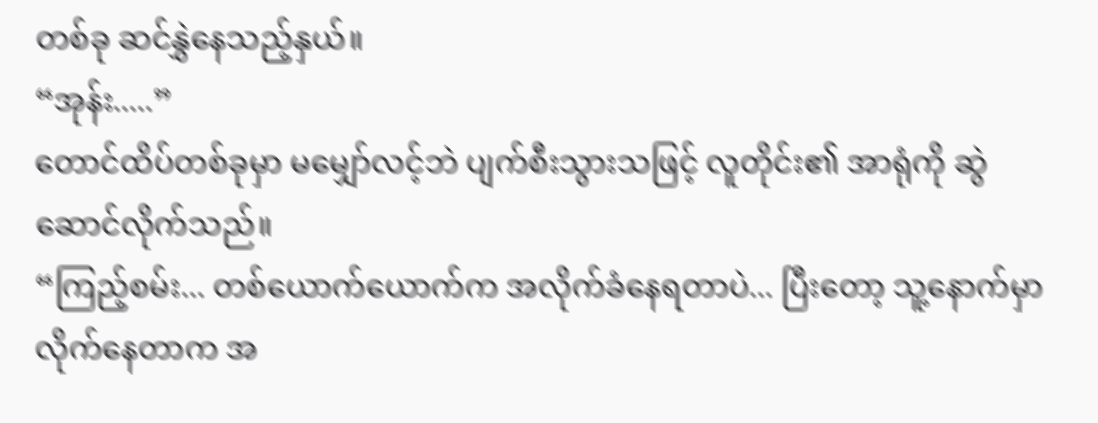တစ်ခု ဆင်နွှဲနေသည့်နှယ်။
“အုန်း.....”
တောင်ထိပ်တစ်ခုမှာ မမျှော်လင့်ဘဲ ပျက်စီးသွားသဖြင့် လူတိုင်း၏ အာရုံကို ဆွဲဆောင်လိုက်သည်။
“ကြည့်စမ်း... တစ်ယောက်ယောက်က အလိုက်ခံနေရတာပဲ... ပြီးတော့ သူ့နောက်မှာ လိုက်နေတာက အ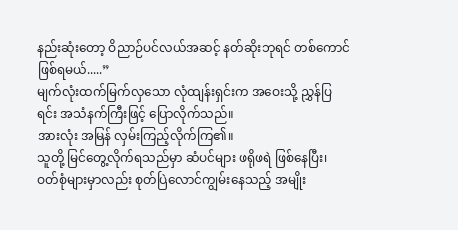နည်းဆုံးတော့ ဝိညာဉ်ပင်လယ်အဆင့် နတ်ဆိုးဘုရင် တစ်ကောင် ဖြစ်ရမယ်.....”
မျက်လုံးထက်မြက်လှသော လုံထျန်းရှင်းက အဝေးသို့ ညွှန်ပြရင်း အသံနက်ကြီးဖြင့် ပြောလိုက်သည်။
အားလုံး အမြန် လှမ်းကြည့်လိုက်ကြ၏။
သူတို့ မြင်တွေ့လိုက်ရသည်မှာ ဆံပင်များ ဖရိုဖရဲ ဖြစ်နေပြီး၊ ဝတ်စုံများမှာလည်း စုတ်ပြဲလောင်ကျွမ်းနေသည့် အမျိုး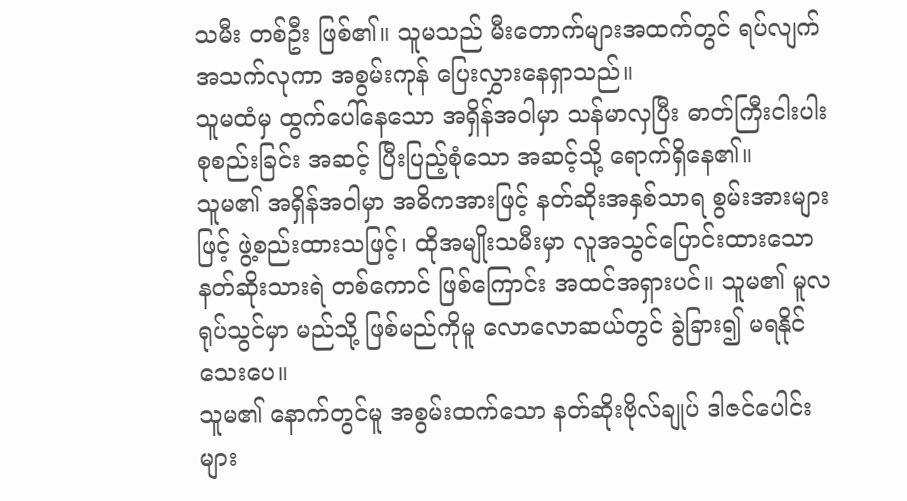သမီး တစ်ဦး ဖြစ်၏။ သူမသည် မီးတောက်များအထက်တွင် ရပ်လျက် အသက်လုကာ အစွမ်းကုန် ပြေးလွှားနေရှာသည်။
သူမထံမှ ထွက်ပေါ်နေသော အရှိန်အဝါမှာ သန်မာလှပြီး ဓာတ်ကြီးငါးပါး စုစည်းခြင်း အဆင့် ပြီးပြည့်စုံသော အဆင့်သို့ ရောက်ရှိနေ၏။
သူမ၏ အရှိန်အဝါမှာ အဓိကအားဖြင့် နတ်ဆိုးအနှစ်သာရ စွမ်းအားများဖြင့် ဖွဲ့စည်းထားသဖြင့်၊ ထိုအမျိုးသမီးမှာ လူအသွင်ပြောင်းထားသော နတ်ဆိုးသားရဲ တစ်ကောင် ဖြစ်ကြောင်း အထင်အရှားပင်။ သူမ၏ မူလရုပ်သွင်မှာ မည်သို့ ဖြစ်မည်ကိုမူ လောလောဆယ်တွင် ခွဲခြား၍ မရနိုင်သေးပေ။
သူမ၏ နောက်တွင်မူ အစွမ်းထက်သော နတ်ဆိုးဗိုလ်ချုပ် ဒါဇင်ပေါင်းများ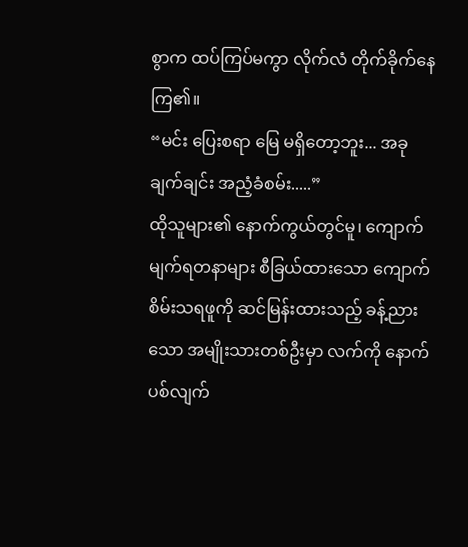စွာက ထပ်ကြပ်မကွာ လိုက်လံ တိုက်ခိုက်နေကြ၏။
“မင်း ပြေးစရာ မြေ မရှိတော့ဘူး... အခုချက်ချင်း အညံ့ခံစမ်း.....”
ထိုသူများ၏ နောက်ကွယ်တွင်မူ၊ ကျောက်မျက်ရတနာများ စီခြယ်ထားသော ကျောက်စိမ်းသရဖူကို ဆင်မြန်းထားသည့် ခန့်ညားသော အမျိုးသားတစ်ဦးမှာ လက်ကို နောက်ပစ်လျက်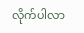လိုက်ပါလာ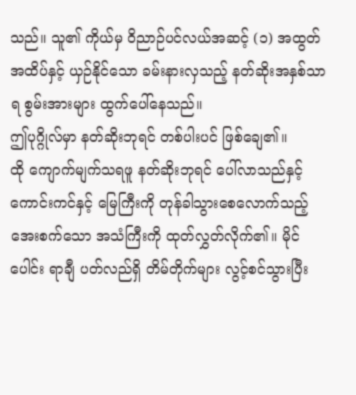သည်။ သူ၏ ကိုယ်မှ ဝိညာဉ်ပင်လယ်အဆင့် (၁) အထွတ်အထိပ်နှင့် ယှဉ်နိုင်သော ခမ်းနားလှသည့် နတ်ဆိုးအနှစ်သာရ စွမ်းအားများ ထွက်ပေါ်နေသည်။
ဤပုဂ္ဂိုလ်မှာ နတ်ဆိုးဘုရင် တစ်ပါးပင် ဖြစ်ချေ၏။
ထို ကျောက်မျက်သရဖူ နတ်ဆိုးဘုရင် ပေါ်လာသည်နှင့် ကောင်းကင်နှင့် မြေကြီးကို တုန်ခါသွားစေလောက်သည့် အေးစက်သော အသံကြီးကို ထုတ်လွှတ်လိုက်၏။ မိုင်ပေါင်း ရာချီ ပတ်လည်ရှိ တိမ်တိုက်များ လွင့်စင်သွားပြီး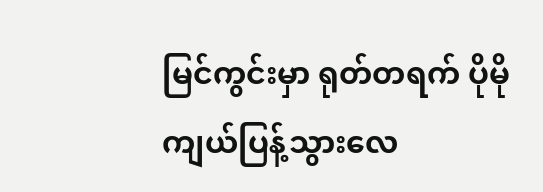မြင်ကွင်းမှာ ရုတ်တရက် ပိုမို ကျယ်ပြန့်သွားလေ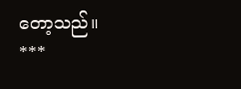တော့သည်။
***